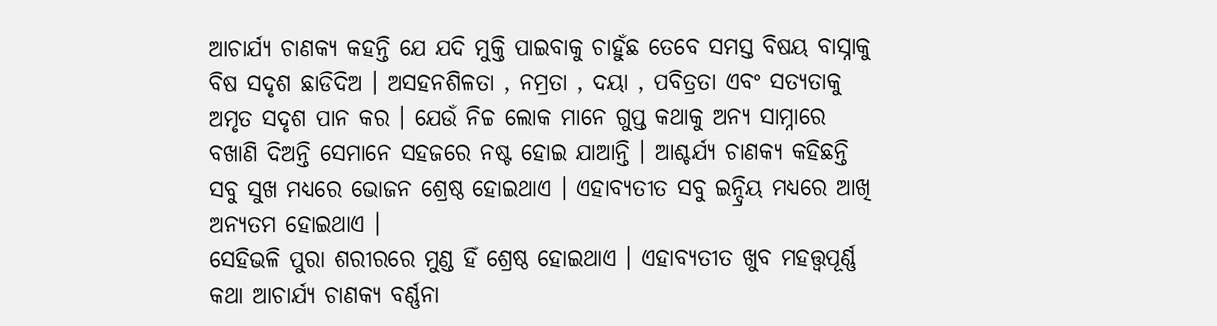ଆଚାର୍ଯ୍ୟ ଚାଣକ୍ୟ କହନ୍ତି ଯେ ଯଦି ମୁକ୍ତି ପାଇବାକୁ ଚାହୁଁଛ ତେବେ ସମସ୍ତ ବିଷୟ ବାସ୍ନାକୁ ବିଷ ସଦୃଶ ଛାଡିଦିଅ । ଅସହନଶିଳତା , ନମ୍ରତା , ଦୟା , ପବିତ୍ରତା ଏବଂ ସତ୍ୟତାକୁ ଅମୃତ ସଦୃଶ ପାନ କର । ଯେଉଁ ନିଚ୍ଚ ଲୋକ ମାନେ ଗୁପ୍ତ କଥାକୁ ଅନ୍ୟ ସାମ୍ନାରେ ବଖାଣି ଦିଅନ୍ତି ସେମାନେ ସହଜରେ ନଷ୍ଟ ହୋଇ ଯାଆନ୍ତି । ଆଶ୍ଚର୍ଯ୍ୟ ଚାଣକ୍ୟ କହିଛନ୍ତି ସବୁ ସୁଖ ମଧ୍ୟରେ ଭୋଜନ ଶ୍ରେଷ୍ଠ ହୋଇଥାଏ । ଏହାବ୍ୟତୀତ ସବୁ ଇନ୍ଦ୍ରିୟ ମଧ୍ୟରେ ଆଖି ଅନ୍ୟତମ ହୋଇଥାଏ ।
ସେହିଭଳି ପୁରା ଶରୀରରେ ମୁଣ୍ଡ ହିଁ ଶ୍ରେଷ୍ଠ ହୋଇଥାଏ । ଏହାବ୍ୟତୀତ ଖୁବ ମହତ୍ତ୍ୱପୂର୍ଣ୍ଣ କଥା ଆଚାର୍ଯ୍ୟ ଚାଣକ୍ୟ ବର୍ଣ୍ଣନା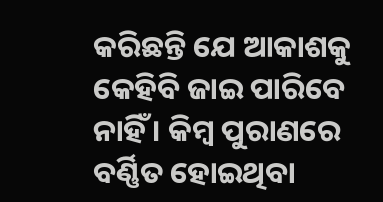କରିଛନ୍ତି ଯେ ଆକାଶକୁ କେହିବି ଜାଇ ପାରିବେ ନାହିଁ । କିମ୍ଵ ପୁରାଣରେ ବର୍ଣ୍ଣିତ ହୋଇଥିବା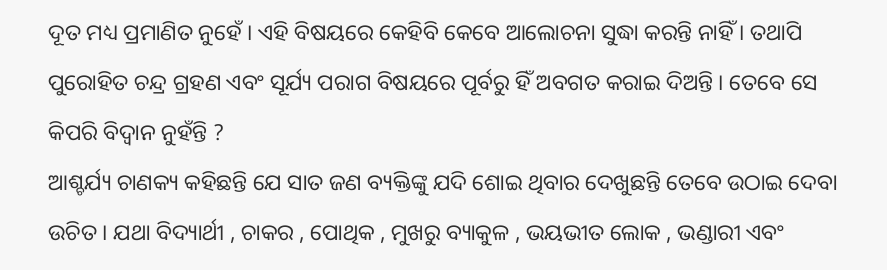ଦୂତ ମଧ୍ୟ ପ୍ରମାଣିତ ନୁହେଁ । ଏହି ବିଷୟରେ କେହିବି କେବେ ଆଲୋଚନା ସୁଦ୍ଧା କରନ୍ତି ନାହିଁ । ତଥାପି ପୁରୋହିତ ଚନ୍ଦ୍ର ଗ୍ରହଣ ଏବଂ ସୂର୍ଯ୍ୟ ପରାଗ ବିଷୟରେ ପୂର୍ବରୁ ହିଁ ଅବଗତ କରାଇ ଦିଅନ୍ତି । ତେବେ ସେ କିପରି ବିଦ୍ୱାନ ନୁହଁନ୍ତି ?
ଆଶ୍ଚର୍ଯ୍ୟ ଚାଣକ୍ୟ କହିଛନ୍ତି ଯେ ସାତ ଜଣ ବ୍ୟକ୍ତିଙ୍କୁ ଯଦି ଶୋଇ ଥିବାର ଦେଖୁଛନ୍ତି ତେବେ ଉଠାଇ ଦେବା ଉଚିତ । ଯଥା ବିଦ୍ୟାର୍ଥୀ , ଚାକର , ପୋଥିକ , ମୁଖରୁ ବ୍ୟାକୁଳ , ଭୟଭୀତ ଲୋକ , ଭଣ୍ଡାରୀ ଏବଂ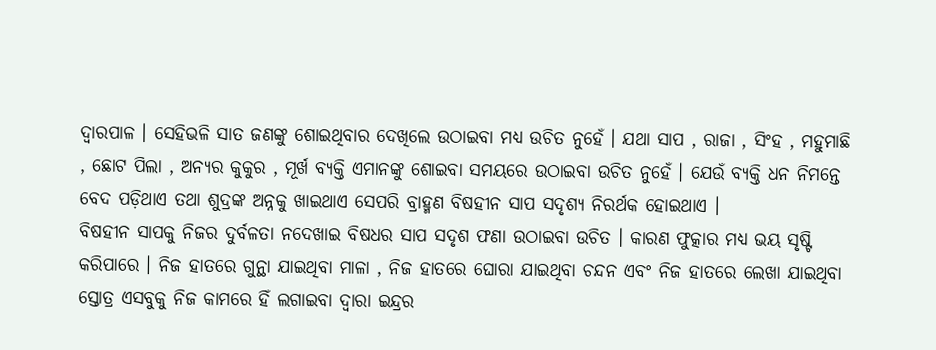ଦ୍ୱାରପାଳ । ସେହିଭଳି ସାତ ଜଣଙ୍କୁ ଶୋଇଥିବାର ଦେଖିଲେ ଉଠାଇବା ମଧ୍ୟ ଉଚିତ ନୁହେଁ । ଯଥା ସାପ , ରାଜା , ସିଂହ , ମହୁମାଛି , ଛୋଟ ପିଲା , ଅନ୍ୟର କୁକୁର , ମୂର୍ଖ ବ୍ୟକ୍ତି ଏମାନଙ୍କୁ ଶୋଇବା ସମୟରେ ଉଠାଇବା ଉଚିତ ନୁହେଁ । ଯେଉଁ ବ୍ୟକ୍ତି ଧନ ନିମନ୍ତେ ବେଦ ପଡ଼ିଥାଏ ତଥା ଶୁଦ୍ରଙ୍କ ଅନ୍ନକୁ ଖାଇଥାଏ ସେପରି ବ୍ରାହ୍ମଣ ବିଷହୀନ ସାପ ସଦୃଶ୍ୟ ନିରର୍ଥକ ହୋଇଥାଏ ।
ବିଷହୀନ ସାପକୁ ନିଜର ଦୁର୍ବଳତା ନଦେଖାଇ ବିଷଧର ସାପ ସଦୃଶ ଫଣା ଉଠାଇବା ଉଚିତ । କାରଣ ଫୁତ୍କାର ମଧ୍ୟ ଭୟ ସୃଷ୍ଟି କରିପାରେ । ନିଜ ହାତରେ ଗୁନ୍ଥା ଯାଇଥିବା ମାଳା , ନିଜ ହାତରେ ଘୋରା ଯାଇଥିବା ଚନ୍ଦନ ଏବଂ ନିଜ ହାତରେ ଲେଖା ଯାଇଥିବା ସ୍ତୋତ୍ର ଏସବୁକୁ ନିଜ କାମରେ ହିଁ ଲଗାଇବା ଦ୍ୱାରା ଇନ୍ଦ୍ରର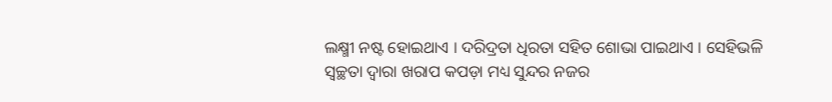ଲକ୍ଷ୍ମୀ ନଷ୍ଟ ହୋଇଥାଏ । ଦରିଦ୍ରତା ଧିରତା ସହିତ ଶୋଭା ପାଇଥାଏ । ସେହିଭଳି ସ୍ୱଚ୍ଛତା ଦ୍ୱାରା ଖରାପ କପଡ଼ା ମଧ୍ୟ ସୁନ୍ଦର ନଜର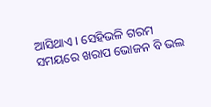ଆସିଥାଏ । ସେହିଭଳି ଗରମ ସମୟରେ ଖରାପ ଭୋଜନ ବି ଭଲ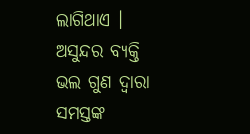ଲାଗିଥାଏ । ଅସୁନ୍ଦର ବ୍ୟକ୍ତି ଭଲ ଗୁଣ ଦ୍ୱାରା ସମସ୍ତଙ୍କ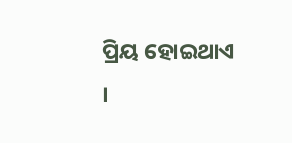ପ୍ରିୟ ହୋଇଥାଏ ।